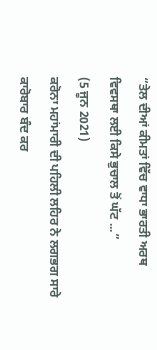“ਤੇਲ ਦੀਆਂ ਕੀਮਤਾਂ ਵਿੱਚ ਵਾਧਾ ਭਾਰਤੀ ਅਰਥ ਵਿਵਸਥਾ ਲਈ ਕਿਸੇ ਭੁਚਾਲ ਤੋਂ ਘੱਟ ...”
(5 ਜੂਨ 2021)
ਕਰੋਨਾ ਮਹਾਂਮਾਰੀ ਦੀ ਪਹਿਲੀ ਲਹਿਰ ਨੇ ਲਗਭਗ ਸਾਰੇ ਕਾਰੋਬਾਰ ਬੰਦ ਕਰ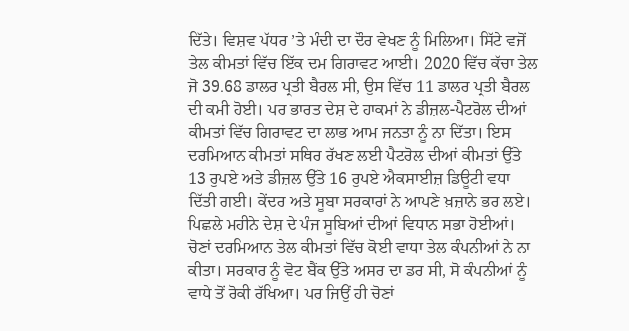ਦਿੱਤੇ। ਵਿਸ਼ਵ ਪੱਧਰ ’ਤੇ ਮੰਦੀ ਦਾ ਦੌਰ ਵੇਖਣ ਨੂੰ ਮਿਲਿਆ। ਸਿੱਟੇ ਵਜੋਂ ਤੇਲ ਕੀਮਤਾਂ ਵਿੱਚ ਇੱਕ ਦਮ ਗਿਰਾਵਟ ਆਈ। 2020 ਵਿੱਚ ਕੱਚਾ ਤੇਲ ਜੋ 39.68 ਡਾਲਰ ਪ੍ਰਤੀ ਬੈਰਲ ਸੀ, ਉਸ ਵਿੱਚ 11 ਡਾਲਰ ਪ੍ਰਤੀ ਬੈਰਲ ਦੀ ਕਮੀ ਹੋਈ। ਪਰ ਭਾਰਤ ਦੇਸ਼ ਦੇ ਹਾਕਮਾਂ ਨੇ ਡੀਜ਼ਲ-ਪੈਟਰੋਲ ਦੀਆਂ ਕੀਮਤਾਂ ਵਿੱਚ ਗਿਰਾਵਟ ਦਾ ਲਾਭ ਆਮ ਜਨਤਾ ਨੂੰ ਨਾ ਦਿੱਤਾ। ਇਸ ਦਰਮਿਆਨ ਕੀਮਤਾਂ ਸਥਿਰ ਰੱਖਣ ਲਈ ਪੈਟਰੋਲ ਦੀਆਂ ਕੀਮਤਾਂ ਉੱਤੇ 13 ਰੁਪਏ ਅਤੇ ਡੀਜ਼ਲ ਉੱਤੇ 16 ਰੁਪਏ ਐਕਸਾਈਜ਼ ਡਿਊਟੀ ਵਧਾ ਦਿੱਤੀ ਗਈ। ਕੇਂਦਰ ਅਤੇ ਸੂਬਾ ਸਰਕਾਰਾਂ ਨੇ ਆਪਣੇ ਖ਼ਜ਼ਾਨੇ ਭਰ ਲਏ।
ਪਿਛਲੇ ਮਹੀਨੇ ਦੇਸ਼ ਦੇ ਪੰਜ ਸੂਬਿਆਂ ਦੀਆਂ ਵਿਧਾਨ ਸਭਾ ਹੋਈਆਂ। ਚੋਣਾਂ ਦਰਮਿਆਨ ਤੇਲ ਕੀਮਤਾਂ ਵਿੱਚ ਕੋਈ ਵਾਧਾ ਤੇਲ ਕੰਪਨੀਆਂ ਨੇ ਨਾ ਕੀਤਾ। ਸਰਕਾਰ ਨੂੰ ਵੋਟ ਬੈਂਕ ਉੱਤੇ ਅਸਰ ਦਾ ਡਰ ਸੀ, ਸੋ ਕੰਪਨੀਆਂ ਨੂੰ ਵਾਧੇ ਤੋਂ ਰੋਕੀ ਰੱਖਿਆ। ਪਰ ਜਿਉਂ ਹੀ ਚੋਣਾਂ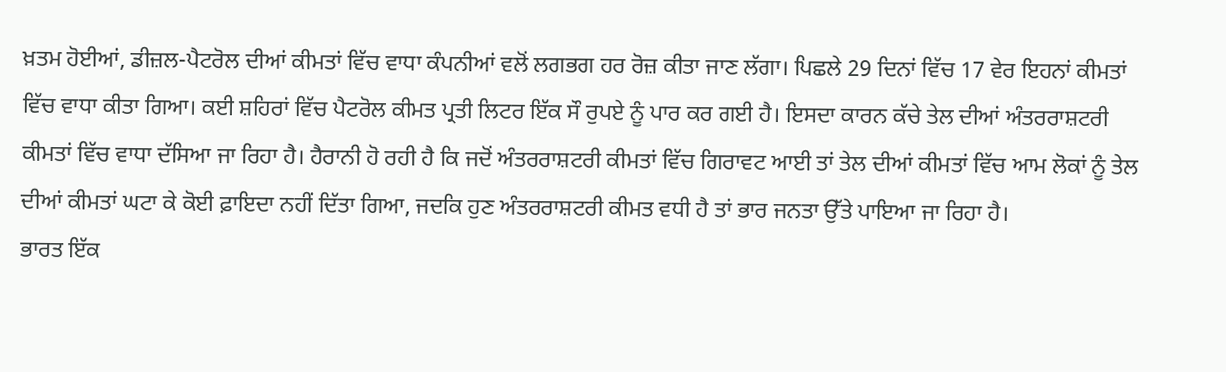ਖ਼ਤਮ ਹੋਈਆਂ, ਡੀਜ਼ਲ-ਪੈਟਰੋਲ ਦੀਆਂ ਕੀਮਤਾਂ ਵਿੱਚ ਵਾਧਾ ਕੰਪਨੀਆਂ ਵਲੋਂ ਲਗਭਗ ਹਰ ਰੋਜ਼ ਕੀਤਾ ਜਾਣ ਲੱਗਾ। ਪਿਛਲੇ 29 ਦਿਨਾਂ ਵਿੱਚ 17 ਵੇਰ ਇਹਨਾਂ ਕੀਮਤਾਂ ਵਿੱਚ ਵਾਧਾ ਕੀਤਾ ਗਿਆ। ਕਈ ਸ਼ਹਿਰਾਂ ਵਿੱਚ ਪੈਟਰੋਲ ਕੀਮਤ ਪ੍ਰਤੀ ਲਿਟਰ ਇੱਕ ਸੌ ਰੁਪਏ ਨੂੰ ਪਾਰ ਕਰ ਗਈ ਹੈ। ਇਸਦਾ ਕਾਰਨ ਕੱਚੇ ਤੇਲ ਦੀਆਂ ਅੰਤਰਰਾਸ਼ਟਰੀ ਕੀਮਤਾਂ ਵਿੱਚ ਵਾਧਾ ਦੱਸਿਆ ਜਾ ਰਿਹਾ ਹੈ। ਹੈਰਾਨੀ ਹੋ ਰਹੀ ਹੈ ਕਿ ਜਦੋਂ ਅੰਤਰਰਾਸ਼ਟਰੀ ਕੀਮਤਾਂ ਵਿੱਚ ਗਿਰਾਵਟ ਆਈ ਤਾਂ ਤੇਲ ਦੀਆਂ ਕੀਮਤਾਂ ਵਿੱਚ ਆਮ ਲੋਕਾਂ ਨੂੰ ਤੇਲ ਦੀਆਂ ਕੀਮਤਾਂ ਘਟਾ ਕੇ ਕੋਈ ਫ਼ਾਇਦਾ ਨਹੀਂ ਦਿੱਤਾ ਗਿਆ, ਜਦਕਿ ਹੁਣ ਅੰਤਰਰਾਸ਼ਟਰੀ ਕੀਮਤ ਵਧੀ ਹੈ ਤਾਂ ਭਾਰ ਜਨਤਾ ਉੱਤੇ ਪਾਇਆ ਜਾ ਰਿਹਾ ਹੈ।
ਭਾਰਤ ਇੱਕ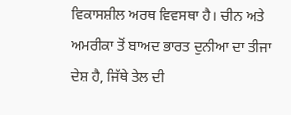ਵਿਕਾਸਸ਼ੀਲ ਅਰਥ ਵਿਵਸਥਾ ਹੈ। ਚੀਨ ਅਤੇ ਅਮਰੀਕਾ ਤੋਂ ਬਾਅਦ ਭਾਰਤ ਦੁਨੀਆ ਦਾ ਤੀਜਾ ਦੇਸ਼ ਹੈ, ਜਿੱਥੇ ਤੇਲ ਦੀ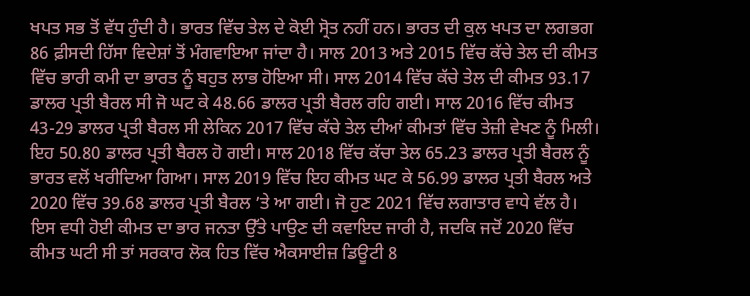ਖਪਤ ਸਭ ਤੋਂ ਵੱਧ ਹੁੰਦੀ ਹੈ। ਭਾਰਤ ਵਿੱਚ ਤੇਲ ਦੇ ਕੋਈ ਸ੍ਰੋਤ ਨਹੀਂ ਹਨ। ਭਾਰਤ ਦੀ ਕੁਲ ਖਪਤ ਦਾ ਲਗਭਗ 86 ਫ਼ੀਸਦੀ ਹਿੱਸਾ ਵਿਦੇਸ਼ਾਂ ਤੋਂ ਮੰਗਵਾਇਆ ਜਾਂਦਾ ਹੈ। ਸਾਲ 2013 ਅਤੇ 2015 ਵਿੱਚ ਕੱਚੇ ਤੇਲ ਦੀ ਕੀਮਤ ਵਿੱਚ ਭਾਰੀ ਕਮੀ ਦਾ ਭਾਰਤ ਨੂੰ ਬਹੁਤ ਲਾਭ ਹੋਇਆ ਸੀ। ਸਾਲ 2014 ਵਿੱਚ ਕੱਚੇ ਤੇਲ ਦੀ ਕੀਮਤ 93.17 ਡਾਲਰ ਪ੍ਰਤੀ ਬੈਰਲ ਸੀ ਜੋ ਘਟ ਕੇ 48.66 ਡਾਲਰ ਪ੍ਰਤੀ ਬੈਰਲ ਰਹਿ ਗਈ। ਸਾਲ 2016 ਵਿੱਚ ਕੀਮਤ 43-29 ਡਾਲਰ ਪ੍ਰਤੀ ਬੈਰਲ ਸੀ ਲੇਕਿਨ 2017 ਵਿੱਚ ਕੱਚੇ ਤੇਲ ਦੀਆਂ ਕੀਮਤਾਂ ਵਿੱਚ ਤੇਜ਼ੀ ਵੇਖਣ ਨੂੰ ਮਿਲੀ। ਇਹ 50.80 ਡਾਲਰ ਪ੍ਰਤੀ ਬੈਰਲ ਹੋ ਗਈ। ਸਾਲ 2018 ਵਿੱਚ ਕੱਚਾ ਤੇਲ 65.23 ਡਾਲਰ ਪ੍ਰਤੀ ਬੈਰਲ ਨੂੰ ਭਾਰਤ ਵਲੋਂ ਖਰੀਦਿਆ ਗਿਆ। ਸਾਲ 2019 ਵਿੱਚ ਇਹ ਕੀਮਤ ਘਟ ਕੇ 56.99 ਡਾਲਰ ਪ੍ਰਤੀ ਬੈਰਲ ਅਤੇ 2020 ਵਿੱਚ 39.68 ਡਾਲਰ ਪ੍ਰਤੀ ਬੈਰਲ ’ਤੇ ਆ ਗਈ। ਜੋ ਹੁਣ 2021 ਵਿੱਚ ਲਗਾਤਾਰ ਵਾਧੇ ਵੱਲ ਹੈ।
ਇਸ ਵਧੀ ਹੋਈ ਕੀਮਤ ਦਾ ਭਾਰ ਜਨਤਾ ਉੱਤੇ ਪਾਉਣ ਦੀ ਕਵਾਇਦ ਜਾਰੀ ਹੈ, ਜਦਕਿ ਜਦੋਂ 2020 ਵਿੱਚ ਕੀਮਤ ਘਟੀ ਸੀ ਤਾਂ ਸਰਕਾਰ ਲੋਕ ਹਿਤ ਵਿੱਚ ਐਕਸਾਈਜ਼ ਡਿਊਟੀ 8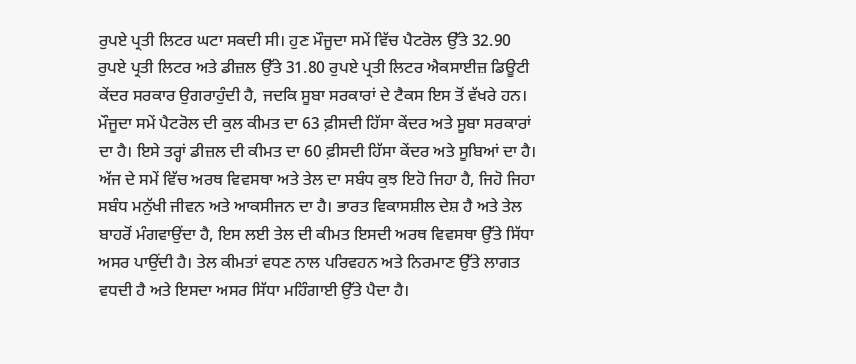ਰੁਪਏ ਪ੍ਰਤੀ ਲਿਟਰ ਘਟਾ ਸਕਦੀ ਸੀ। ਹੁਣ ਮੌਜੂਦਾ ਸਮੇਂ ਵਿੱਚ ਪੈਟਰੋਲ ਉੱਤੇ 32.90 ਰੁਪਏ ਪ੍ਰਤੀ ਲਿਟਰ ਅਤੇ ਡੀਜ਼ਲ ਉੱਤੇ 31.80 ਰੁਪਏ ਪ੍ਰਤੀ ਲਿਟਰ ਐਕਸਾਈਜ਼ ਡਿਊਟੀ ਕੇਂਦਰ ਸਰਕਾਰ ਉਗਰਾਹੁੰਦੀ ਹੈ, ਜਦਕਿ ਸੂਬਾ ਸਰਕਾਰਾਂ ਦੇ ਟੈਕਸ ਇਸ ਤੋਂ ਵੱਖਰੇ ਹਨ। ਮੌਜੂਦਾ ਸਮੇਂ ਪੈਟਰੋਲ ਦੀ ਕੁਲ ਕੀਮਤ ਦਾ 63 ਫ਼ੀਸਦੀ ਹਿੱਸਾ ਕੇਂਦਰ ਅਤੇ ਸੂਬਾ ਸਰਕਾਰਾਂ ਦਾ ਹੈ। ਇਸੇ ਤਰ੍ਹਾਂ ਡੀਜ਼ਲ ਦੀ ਕੀਮਤ ਦਾ 60 ਫ਼ੀਸਦੀ ਹਿੱਸਾ ਕੇਂਦਰ ਅਤੇ ਸੂਬਿਆਂ ਦਾ ਹੈ।
ਅੱਜ ਦੇ ਸਮੇਂ ਵਿੱਚ ਅਰਥ ਵਿਵਸਥਾ ਅਤੇ ਤੇਲ ਦਾ ਸਬੰਧ ਕੁਝ ਇਹੋ ਜਿਹਾ ਹੈ, ਜਿਹੋ ਜਿਹਾ ਸਬੰਧ ਮਨੁੱਖੀ ਜੀਵਨ ਅਤੇ ਆਕਸੀਜਨ ਦਾ ਹੈ। ਭਾਰਤ ਵਿਕਾਸਸ਼ੀਲ ਦੇਸ਼ ਹੈ ਅਤੇ ਤੇਲ ਬਾਹਰੋਂ ਮੰਗਵਾਉਂਦਾ ਹੈ, ਇਸ ਲਈ ਤੇਲ ਦੀ ਕੀਮਤ ਇਸਦੀ ਅਰਥ ਵਿਵਸਥਾ ਉੱਤੇ ਸਿੱਧਾ ਅਸਰ ਪਾਉਂਦੀ ਹੈ। ਤੇਲ ਕੀਮਤਾਂ ਵਧਣ ਨਾਲ ਪਰਿਵਹਨ ਅਤੇ ਨਿਰਮਾਣ ਉੱਤੇ ਲਾਗਤ ਵਧਦੀ ਹੈ ਅਤੇ ਇਸਦਾ ਅਸਰ ਸਿੱਧਾ ਮਹਿੰਗਾਈ ਉੱਤੇ ਪੈਦਾ ਹੈ।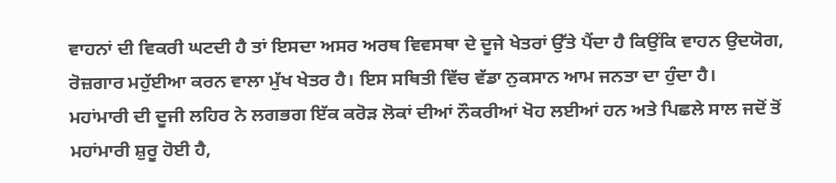ਵਾਹਨਾਂ ਦੀ ਵਿਕਰੀ ਘਟਦੀ ਹੈ ਤਾਂ ਇਸਦਾ ਅਸਰ ਅਰਥ ਵਿਵਸਥਾ ਦੇ ਦੂਜੇ ਖੇਤਰਾਂ ਉੱਤੇ ਪੈਂਦਾ ਹੈ ਕਿਉਂਕਿ ਵਾਹਨ ਉਦਯੋਗ, ਰੋਜ਼ਗਾਰ ਮਹੁੱਈਆ ਕਰਨ ਵਾਲਾ ਮੁੱਖ ਖੇਤਰ ਹੈ। ਇਸ ਸਥਿਤੀ ਵਿੱਚ ਵੱਡਾ ਨੁਕਸਾਨ ਆਮ ਜਨਤਾ ਦਾ ਹੁੰਦਾ ਹੈ।
ਮਹਾਂਮਾਰੀ ਦੀ ਦੂਜੀ ਲਹਿਰ ਨੇ ਲਗਭਗ ਇੱਕ ਕਰੋੜ ਲੋਕਾਂ ਦੀਆਂ ਨੌਕਰੀਆਂ ਖੋਹ ਲਈਆਂ ਹਨ ਅਤੇ ਪਿਛਲੇ ਸਾਲ ਜਦੋਂ ਤੋਂ ਮਹਾਂਮਾਰੀ ਸ਼ੁਰੂ ਹੋਈ ਹੈ,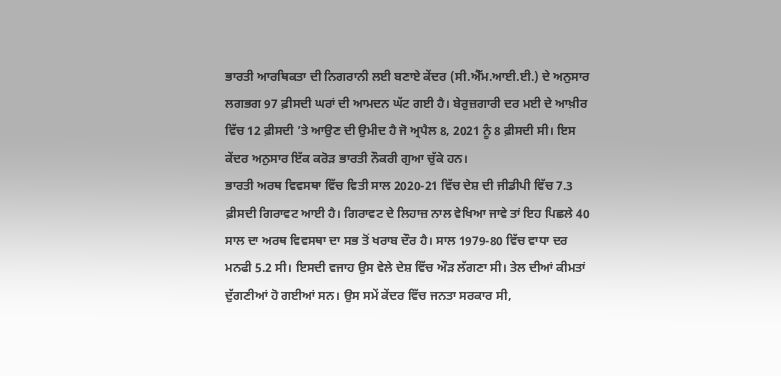ਭਾਰਤੀ ਆਰਥਿਕਤਾ ਦੀ ਨਿਗਰਾਨੀ ਲਈ ਬਣਾਏ ਕੇਂਦਰ (ਸੀ.ਐੱਮ.ਆਈ.ਈ.) ਦੇ ਅਨੁਸਾਰ ਲਗਭਗ 97 ਫ਼ੀਸਦੀ ਘਰਾਂ ਦੀ ਆਮਦਨ ਘੱਟ ਗਈ ਹੈ। ਬੇਰੁਜ਼ਗਾਰੀ ਦਰ ਮਈ ਦੇ ਆਖ਼ੀਰ ਵਿੱਚ 12 ਫ਼ੀਸਦੀ ’ਤੇ ਆਉਣ ਦੀ ਉਮੀਦ ਹੈ ਜੋ ਅ੍ਰਪੈਲ 8, 2021 ਨੂੰ 8 ਫ਼ੀਸਦੀ ਸੀ। ਇਸ ਕੇਂਦਰ ਅਨੁਸਾਰ ਇੱਕ ਕਰੋੜ ਭਾਰਤੀ ਨੌਕਰੀ ਗੁਆ ਚੁੱਕੇ ਹਨ।
ਭਾਰਤੀ ਅਰਥ ਵਿਵਸਥਾ ਵਿੱਚ ਵਿਤੀ ਸਾਲ 2020-21 ਵਿੱਚ ਦੇਸ਼ ਦੀ ਜੀਡੀਪੀ ਵਿੱਚ 7.3 ਫ਼ੀਸਦੀ ਗਿਰਾਵਟ ਆਈ ਹੈ। ਗਿਰਾਵਟ ਦੇ ਲਿਹਾਜ਼ ਨਾਲ ਵੇਖਿਆ ਜਾਵੇ ਤਾਂ ਇਹ ਪਿਛਲੇ 40 ਸਾਲ ਦਾ ਅਰਥ ਵਿਵਸਥਾ ਦਾ ਸਭ ਤੋਂ ਖਰਾਬ ਦੌਰ ਹੈ। ਸਾਲ 1979-80 ਵਿੱਚ ਵਾਧਾ ਦਰ ਮਨਫੀ 5.2 ਸੀ। ਇਸਦੀ ਵਜਾਹ ਉਸ ਵੇਲੇ ਦੇਸ਼ ਵਿੱਚ ਔੜ ਲੱਗਣਾ ਸੀ। ਤੇਲ ਦੀਆਂ ਕੀਮਤਾਂ ਦੁੱਗਣੀਆਂ ਹੋ ਗਈਆਂ ਸਨ। ਉਸ ਸਮੇਂ ਕੇਂਦਰ ਵਿੱਚ ਜਨਤਾ ਸਰਕਾਰ ਸੀ,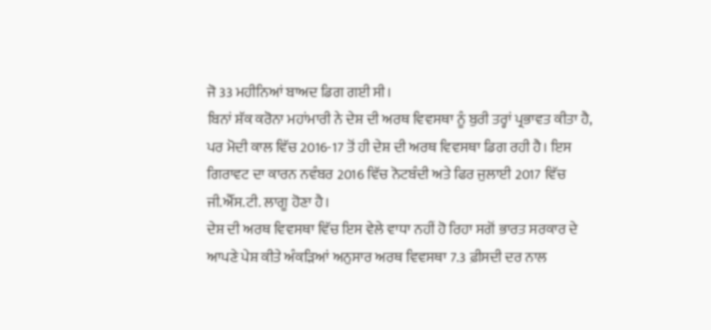ਜੋ 33 ਮਹੀਨਿਆਂ ਬਾਅਦ ਡਿਗ ਗਈ ਸੀ।
ਬਿਨਾਂ ਸ਼ੱਕ ਕਰੋਨਾ ਮਹਾਂਮਾਰੀ ਨੇ ਦੇਸ਼ ਦੀ ਅਰਥ ਵਿਵਸਥਾ ਨੂੰ ਬੁਰੀ ਤਰ੍ਹਾਂ ਪ੍ਰਭਾਵਤ ਕੀਤਾ ਹੈ, ਪਰ ਮੋਦੀ ਕਾਲ ਵਿੱਚ 2016-17 ਤੋਂ ਹੀ ਦੇਸ਼ ਦੀ ਅਰਥ ਵਿਵਸਥਾ ਡਿਗ ਰਹੀ ਹੈ। ਇਸ ਗਿਰਾਵਟ ਦਾ ਕਾਰਨ ਨਵੰਬਰ 2016 ਵਿੱਚ ਨੋਟਬੰਦੀ ਅਤੇ ਫਿਰ ਜੁਲਾਈ 2017 ਵਿੱਚ ਜੀ.ਐੱਸ.ਟੀ. ਲਾਗੂ ਹੋਣਾ ਹੈ।
ਦੇਸ਼ ਦੀ ਅਰਥ ਵਿਵਸਥਾ ਵਿੱਚ ਇਸ ਵੇਲੇ ਵਾਧਾ ਨਹੀਂ ਹੋ ਰਿਹਾ ਸਗੋਂ ਭਾਰਤ ਸਰਕਾਰ ਦੇ ਆਪਣੇ ਪੇਸ਼ ਕੀਤੇ ਅੰਕੜਿਆਂ ਅਨੁਸਾਰ ਅਰਥ ਵਿਵਸਥਾ 7.3 ਫ਼ੀਸਦੀ ਦਰ ਨਾਲ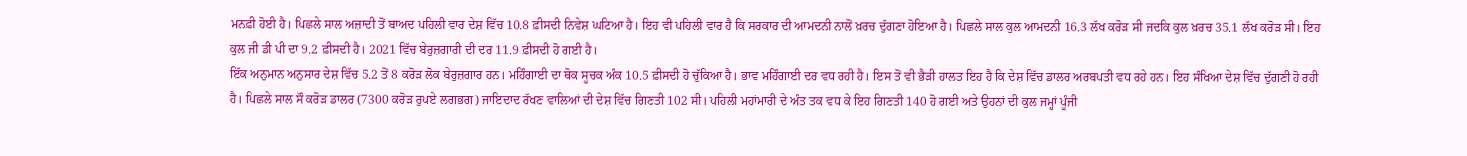ਮਨਫ਼ੀ ਹੋਈ ਹੈ। ਪਿਛਲੇ ਸਾਲ ਅਜ਼ਾਦੀ ਤੋਂ ਬਾਅਦ ਪਹਿਲੀ ਵਾਰ ਦੇਸ਼ ਵਿੱਚ 10.8 ਫ਼ੀਸਦੀ ਨਿਵੇਸ਼ ਘਟਿਆ ਹੈ। ਇਹ ਵੀ ਪਹਿਲੀ ਵਾਰ ਹੈ ਕਿ ਸਰਕਾਰ ਦੀ ਆਮਦਨੀ ਨਾਲੋਂ ਖ਼ਰਚ ਦੁੱਗਣਾ ਹੋਇਆ ਹੈ। ਪਿਛਲੇ ਸਾਲ ਕੁਲ ਆਮਦਨੀ 16.3 ਲੱਖ ਕਰੋੜ ਸੀ ਜਦਕਿ ਕੁਲ ਖ਼ਰਚ 35.1 ਲੱਖ ਕਰੋੜ ਸੀ। ਇਹ ਕੁਲ ਜੀ ਡੀ ਪੀ ਦਾ 9.2 ਫ਼ੀਸਦੀ ਹੈ। 2021 ਵਿੱਚ ਬੇਰੁਜ਼ਗਾਰੀ ਦੀ ਦਰ 11.9 ਫ਼ੀਸਦੀ ਹੋ ਗਈ ਹੈ।
ਇੱਕ ਅਨੁਮਾਨ ਅਨੁਸਾਰ ਦੇਸ਼ ਵਿੱਚ 5.2 ਤੋਂ 8 ਕਰੋੜ ਲੋਕ ਬੇਰੁਜ਼ਗਾਰ ਹਨ। ਮਹਿੰਗਾਈ ਦਾ ਥੋਕ ਸੂਚਕ ਅੰਕ 10.5 ਫ਼ੀਸਦੀ ਹੋ ਚੁੱਕਿਆ ਹੈ। ਭਾਵ ਮਹਿੰਗਾਈ ਦਰ ਵਧ ਰਹੀ ਹੈ। ਇਸ ਤੋਂ ਵੀ ਭੈੜੀ ਹਾਲਤ ਇਹ ਹੈ ਕਿ ਦੇਸ਼ ਵਿੱਚ ਡਾਲਰ ਅਰਬਪਤੀ ਵਧ ਰਹੇ ਹਨ। ਇਹ ਸੰਖਿਆ ਦੇਸ਼ ਵਿੱਚ ਦੁੱਗਣੀ ਹੋ ਰਹੀ ਹੈ। ਪਿਛਲੇ ਸਾਲ ਸੌ ਕਰੋੜ ਡਾਲਰ (7300 ਕਰੋੜ ਰੁਪਏ ਲਗਭਗ) ਜਾਇਦਾਦ ਰੱਖਣ ਵਾਲਿਆਂ ਦੀ ਦੇਸ਼ ਵਿੱਚ ਗਿਣਤੀ 102 ਸੀ। ਪਹਿਲੀ ਮਹਾਂਮਾਰੀ ਦੇ ਅੰਤ ਤਕ ਵਧ ਕੇ ਇਹ ਗਿਣਤੀ 140 ਹੋ ਗਈ ਅਤੇ ਉਹਨਾਂ ਦੀ ਕੁਲ ਜਮ੍ਹਾਂ ਪੂੰਜੀ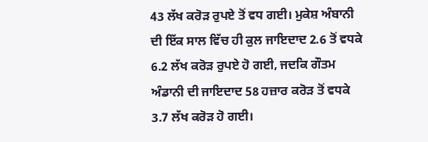43 ਲੱਖ ਕਰੋੜ ਰੁਪਏ ਤੋਂ ਵਧ ਗਈ। ਮੁਕੇਸ਼ ਅੰਬਾਨੀ ਦੀ ਇੱਕ ਸਾਲ ਵਿੱਚ ਹੀ ਕੁਲ ਜਾਇਦਾਦ 2.6 ਤੋਂ ਵਧਕੇ 6.2 ਲੱਖ ਕਰੋੜ ਰੁਪਏ ਹੋ ਗਈ, ਜਦਕਿ ਗੌਤਮ ਅੰਡਾਨੀ ਦੀ ਜਾਇਦਾਦ 58 ਹਜ਼ਾਰ ਕਰੋੜ ਤੋਂ ਵਧਕੇ 3.7 ਲੱਖ ਕਰੋੜ ਹੋ ਗਈ।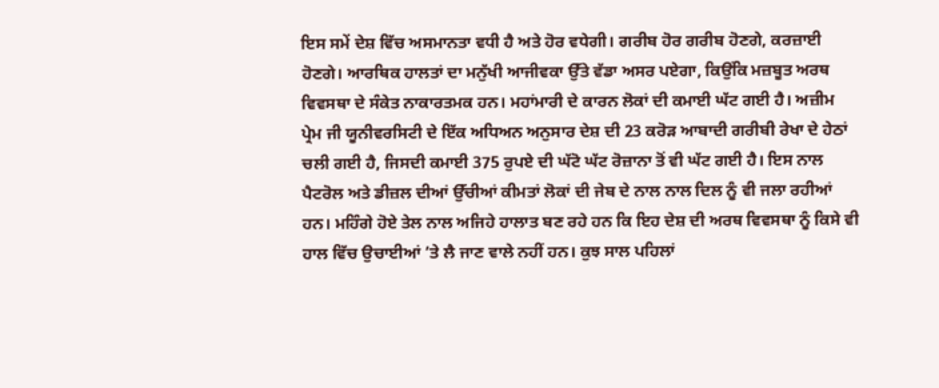ਇਸ ਸਮੇਂ ਦੇਸ਼ ਵਿੱਚ ਅਸਮਾਨਤਾ ਵਧੀ ਹੈ ਅਤੇ ਹੋਰ ਵਧੇਗੀ। ਗਰੀਬ ਹੋਰ ਗਰੀਬ ਹੋਣਗੇ, ਕਰਜ਼ਾਈ ਹੋਣਗੇ। ਆਰਥਿਕ ਹਾਲਤਾਂ ਦਾ ਮਨੁੱਖੀ ਆਜੀਵਕਾ ਉੱਤੇ ਵੱਡਾ ਅਸਰ ਪਏਗਾ, ਕਿਉਂਕਿ ਮਜ਼ਬੂਤ ਅਰਥ ਵਿਵਸਥਾ ਦੇ ਸੰਕੇਤ ਨਾਕਾਰਤਮਕ ਹਨ। ਮਹਾਂਮਾਰੀ ਦੇ ਕਾਰਨ ਲੋਕਾਂ ਦੀ ਕਮਾਈ ਘੱਟ ਗਈ ਹੈ। ਅਜ਼ੀਮ ਪ੍ਰੇਮ ਜੀ ਯੂਨੀਵਰਸਿਟੀ ਦੇ ਇੱਕ ਅਧਿਅਨ ਅਨੁਸਾਰ ਦੇਸ਼ ਦੀ 23 ਕਰੋੜ ਆਬਾਦੀ ਗਰੀਬੀ ਰੇਖਾ ਦੇ ਹੇਠਾਂ ਚਲੀ ਗਈ ਹੈ, ਜਿਸਦੀ ਕਮਾਈ 375 ਰੁਪਏ ਦੀ ਘੱਟੋ ਘੱਟ ਰੋਜ਼ਾਨਾ ਤੋਂ ਵੀ ਘੱਟ ਗਈ ਹੈ। ਇਸ ਨਾਲ ਪੈਟਰੋਲ ਅਤੇ ਡੀਜ਼ਲ ਦੀਆਂ ਉੱਚੀਆਂ ਕੀਮਤਾਂ ਲੋਕਾਂ ਦੀ ਜੇਬ ਦੇ ਨਾਲ ਨਾਲ ਦਿਲ ਨੂੰ ਵੀ ਜਲਾ ਰਹੀਆਂ ਹਨ। ਮਹਿੰਗੇ ਹੋਏ ਤੇਲ ਨਾਲ ਅਜਿਹੇ ਹਾਲਾਤ ਬਣ ਰਹੇ ਹਨ ਕਿ ਇਹ ਦੇਸ਼ ਦੀ ਅਰਥ ਵਿਵਸਥਾ ਨੂੰ ਕਿਸੇ ਵੀ ਹਾਲ ਵਿੱਚ ਉਚਾਈਆਂ ’ਤੇ ਲੈ ਜਾਣ ਵਾਲੇ ਨਹੀਂ ਹਨ। ਕੁਝ ਸਾਲ ਪਹਿਲਾਂ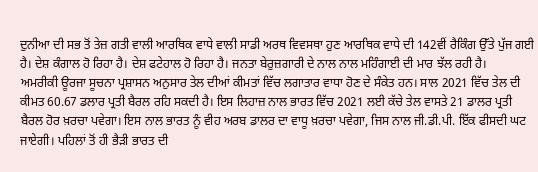ਦੁਨੀਆ ਦੀ ਸਭ ਤੋਂ ਤੇਜ਼ ਗਤੀ ਵਾਲੀ ਆਰਥਿਕ ਵਾਧੇ ਵਾਲੀ ਸਾਡੀ ਅਰਥ ਵਿਵਸਥਾ ਹੁਣ ਆਰਥਿਕ ਵਾਧੇ ਦੀ 142ਵੀਂ ਰੈਕਿੰਗ ਉੱਤੇ ਪੁੱਜ ਗਈ ਹੈ। ਦੇਸ਼ ਕੰਗਾਲ ਹੋ ਰਿਹਾ ਹੈ। ਦੇਸ਼ ਫਟੇਹਾਲ ਹੋ ਰਿਹਾ ਹੈ। ਜਨਤਾ ਬੇਰੁਜ਼ਗਾਰੀ ਦੇ ਨਾਲ ਨਾਲ ਮਹਿੰਗਾਈ ਦੀ ਮਾਰ ਝੱਲ ਰਹੀ ਹੈ।
ਅਮਰੀਕੀ ਊਰਜਾ ਸੂਚਨਾ ਪ੍ਰਸ਼ਾਸਨ ਅਨੁਸਾਰ ਤੇਲ ਦੀਆਂ ਕੀਮਤਾਂ ਵਿੱਚ ਲਗਾਤਾਰ ਵਾਧਾ ਹੋਣ ਦੇ ਸੰਕੇਤ ਹਨ। ਸਾਲ 2021 ਵਿੱਚ ਤੇਲ ਦੀ ਕੀਮਤ 60.67 ਡਲਾਰ ਪ੍ਰਤੀ ਬੈਰਲ ਰਹਿ ਸਕਦੀ ਹੈ। ਇਸ ਲਿਹਾਜ਼ ਨਾਲ ਭਾਰਤ ਵਿੱਚ 2021 ਲਈ ਕੱਚੇ ਤੇਲ ਵਾਸਤੇ 21 ਡਾਲਰ ਪ੍ਰਤੀ ਬੈਰਲ ਹੋਰ ਖ਼ਰਚਾ ਪਵੇਗਾ। ਇਸ ਨਾਲ ਭਾਰਤ ਨੂੰ ਵੀਹ ਅਰਬ ਡਾਲਰ ਦਾ ਵਾਧੂ ਖ਼ਰਚਾ ਪਵੇਗਾ, ਜਿਸ ਨਾਲ ਜੀ.ਡੀ.ਪੀ. ਇੱਕ ਫੀਸਦੀ ਘਟ ਜਾਏਗੀ। ਪਹਿਲਾਂ ਤੋਂ ਹੀ ਭੈੜੀ ਭਾਰਤ ਦੀ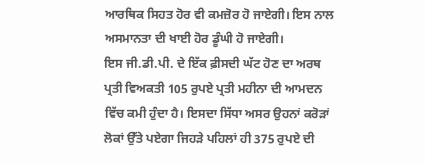ਆਰਥਿਕ ਸਿਹਤ ਹੋਰ ਵੀ ਕਮਜ਼ੋਰ ਹੋ ਜਾਏਗੀ। ਇਸ ਨਾਲ ਅਸਮਾਨਤਾ ਦੀ ਖਾਈ ਹੋਰ ਡੂੰਘੀ ਹੋ ਜਾਏਗੀ।
ਇਸ ਜੀ.ਡੀ.ਪੀ. ਦੇ ਇੱਕ ਫ਼ੀਸਦੀ ਘੱਟ ਹੋਣ ਦਾ ਅਰਥ ਪ੍ਰਤੀ ਵਿਅਕਤੀ 105 ਰੁਪਏ ਪ੍ਰਤੀ ਮਹੀਨਾ ਦੀ ਆਮਦਨ ਵਿੱਚ ਕਮੀ ਹੁੰਦਾ ਹੈ। ਇਸਦਾ ਸਿੱਧਾ ਅਸਰ ਉਹਨਾਂ ਕਰੋੜਾਂ ਲੋਕਾਂ ਉੱਤੇ ਪਏਗਾ ਜਿਹੜੇ ਪਹਿਲਾਂ ਹੀ 375 ਰੁਪਏ ਦੀ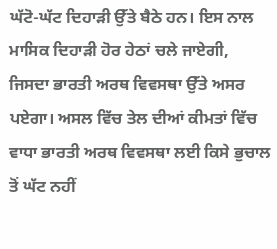ਘੱਟੋ-ਘੱਟ ਦਿਹਾੜੀ ਉੱਤੇ ਬੈਠੇ ਹਨ। ਇਸ ਨਾਲ ਮਾਸਿਕ ਦਿਹਾੜੀ ਹੋਰ ਹੇਠਾਂ ਚਲੇ ਜਾਏਗੀ, ਜਿਸਦਾ ਭਾਰਤੀ ਅਰਥ ਵਿਵਸਥਾ ਉੱਤੇ ਅਸਰ ਪਏਗਾ। ਅਸਲ ਵਿੱਚ ਤੇਲ ਦੀਆਂ ਕੀਮਤਾਂ ਵਿੱਚ ਵਾਧਾ ਭਾਰਤੀ ਅਰਥ ਵਿਵਸਥਾ ਲਈ ਕਿਸੇ ਭੁਚਾਲ ਤੋਂ ਘੱਟ ਨਹੀਂ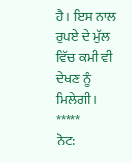ਹੈ। ਇਸ ਨਾਲ ਰੁਪਏ ਦੇ ਮੁੱਲ ਵਿੱਚ ਕਮੀ ਵੀ ਦੇਖਣ ਨੂੰ ਮਿਲੇਗੀ।
*****
ਨੋਟ: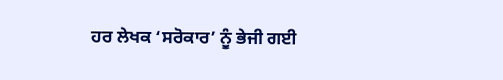ਹਰ ਲੇਖਕ ‘ਸਰੋਕਾਰ’ ਨੂੰ ਭੇਜੀ ਗਈ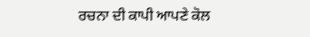ਰਚਨਾ ਦੀ ਕਾਪੀ ਆਪਣੇ ਕੋਲ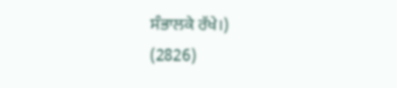ਸੰਭਾਲਕੇ ਰੱਖੇ।)
(2826)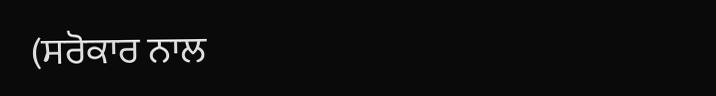(ਸਰੋਕਾਰ ਨਾਲ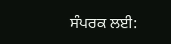ਸੰਪਰਕ ਲਈ: